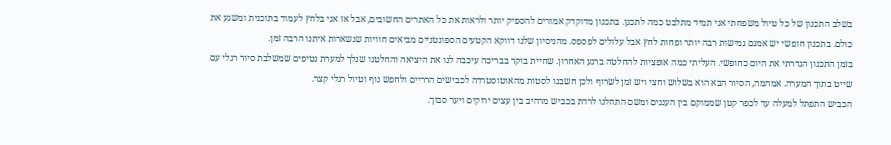בשלב התכנון של כל טיול משפחתי אני תמיד מתלבט כמה לתכנן. בתכנון מדוקדק אמורים להספיק יותר ולראות את כל האתרים החשובים, אבל אז אני בלחץ לעמוד בתוכנית ומשגע את כולם. בתכנון חופשי יש אמנם גמישות רבה יותר ופחות לחץ אבל עלולים לפספס. מהניסיון שלנו דווקא הקטעים הספונטניים מביאים חוויות שנשארות איתנו הרבה זמן.
בזמן התכנון הגדרתי את היום כחופשי. העליתי כמה אופציות להחלטה ברגע האחרון. שחיית בוקר בבריכה עיכבה לנו את היציאה והחלטנו שנלך למערת נטיפים שמשלבת סיור רגלי עם שייט בתוך המערה. אמהמה, הסיור הבא הוא בשלוש וחצי ויש זמן לשרוף ולכן חשבנו לסטות מהאוטוסטרדה לכבישים הרריים ולחפש נוף וטיול רגלי קצר.
הכביש התפתל למעלה עד לכפר קטן שממוקם בין העננים ומשם התחלנו לרדת בכביש מרהיב בין עצים ירוקים ויער סבוך.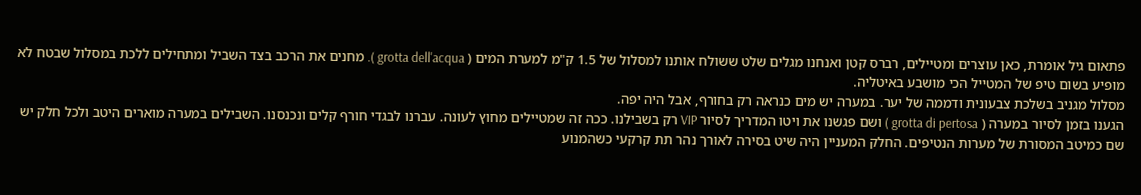פתאום גיל אומרת, כאן עוצרים ומטיילים, רברס קטן ואנחנו מגלים שלט ששולח אותנו למסלול של 1.5 ק"מ למערת המים ( grotta dell'acqua ). מחנים את הרכב בצד השביל ומתחילים ללכת במסלול שבטח לא מופיע בשום טיפ של המטייל הכי מושבע באיטליה.
מסלול מגניב בשלכת צבעונית ודממה של יער. במערה יש מים כנראה רק בחורף, אבל היה יפה.
הגענו בזמן לסיור במערה ( grotta di pertosa ) ושם פגשנו את ויטו המדריך לסיור VIP רק בשבילנו. ככה זה שמטיילים מחוץ לעונה. עברנו לבגדי חורף קלים ונכנסנו. השבילים במערה מוארים היטב ולכל חלק יש שם כמיטב המסורת של מערות הנטיפים. החלק המעניין היה שיט בסירה לאורך נהר תת קרקעי כשהמנוע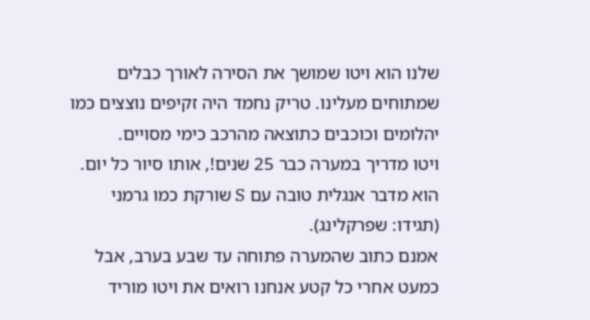שלנו הוא ויטו שמושך את הסירה לאורך כבלים שמתוחים מעלינו. טריק נחמד היה זקיפים נוצצים כמו יהלומים וכוכבים כתוצאה מהרכב כימי מסויים.
ויטו מדריך במערה כבר 25 שנים!, אותו סיור כל יום. הוא מדבר אנגלית טובה עם S שורקת כמו גרמני (תגידו: שפרקלינג).
אמנם כתוב שהמערה פתוחה עד שבע בערב, אבל כמעט אחרי כל קטע אנחנו רואים את ויטו מוריד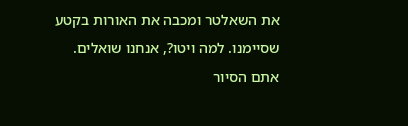את השאלטר ומכבה את האורות בקטע שסיימנו. למה ויטו?, אנחנו שואלים. אתם הסיור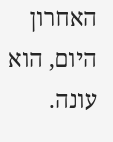האחרון היום, הוא עונה.